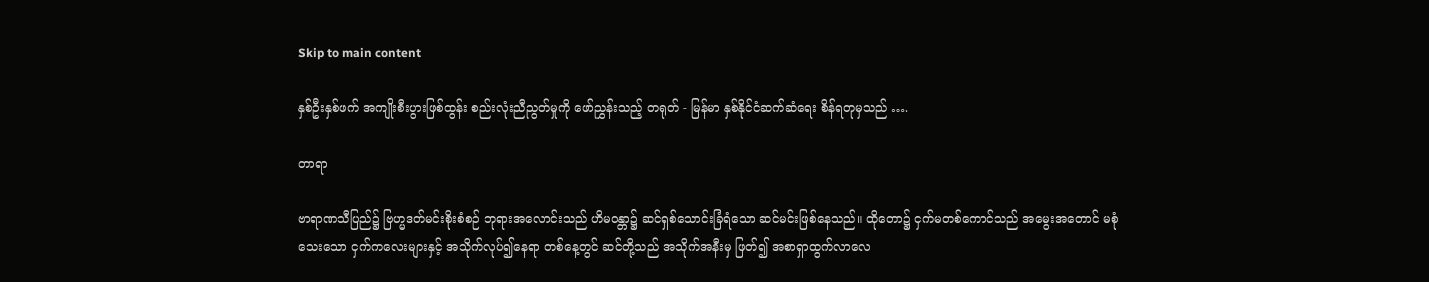Skip to main content

နှစ်ဦးနှစ်ဖက် အကျိုးစီးပွားဖြစ်ထွန်း စည်းလုံးညီညွတ်မှုကို ဖော်ညွှန်းသည့် တရုတ် - မြန်မာ နှစ်နိုင်ငံဆက်ဆံရေး စိန်ရတုမှသည် ….

တာရာ

ဗာရာဏသီပြည်၌ ဗြဟ္မဒတ်မင်းစိုးစံစဉ် ဘုရားအလောင်းသည် ဟိမဝန္တာ၌ ဆင်ရှစ်သောင်းခြံရံသော ဆင်မင်းဖြစ်နေသည်။ ထိုတော၌ ငှက်မတစ်ကောင်သည် အမွေးအတောင် မစုံသေးသော ငှက်ကလေးများနှင့် အသိုက်လုပ်၍နေရာ တစ်နေ့တွင် ဆင်တို့သည် အသိုက်အနီးမှ ဖြတ်၍ အစာရှာထွက်လာလေ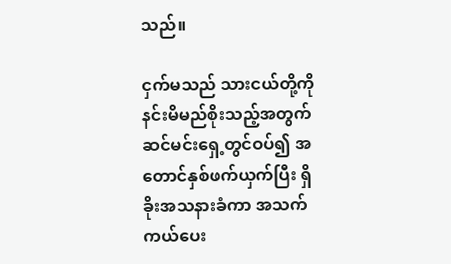သည်။

ငှက်မသည် သားငယ်တို့ကို နင်းမိမည်စိုးသည့်အတွက် ဆင်မင်းရှေ့တွင်ဝပ်၍ အတောင်နှစ်ဖက်ယှက်ပြီး ရှိခိုးအသနားခံကာ အသက်ကယ်ပေး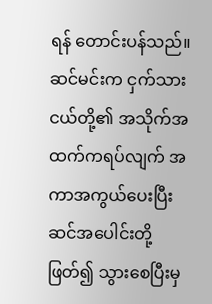ရန် တောင်းပန်သည်။ ဆင်မင်းက ငှက်သားငယ်တို့၏ အသိုက်အထက်ကရပ်လျက် အကာအကွယ်ပေးပြီး ဆင်အပေါင်းတို့ဖြတ်၍ သွားစေပြီးမှ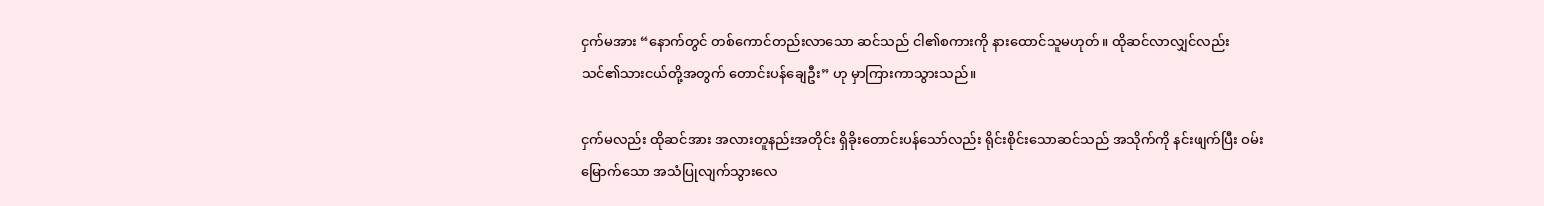ငှက်မအား “နောက်တွင် တစ်ကောင်တည်းလာသော ဆင်သည် ငါ၏စကားကို နားထောင်သူမဟုတ်။ ထိုဆင်လာလျှင်လည်း သင်၏သားငယ်တို့အတွက် တောင်းပန်ချေဦး” ဟု မှာကြားကာသွားသည်။

ငှက်မလည်း ထိုဆင်အား အလားတူနည်းအတိုင်း ရှိခိုးတောင်းပန်သော်လည်း ရိုင်းစိုင်းသောဆင်သည် အသိုက်ကို နင်းဖျက်ပြီး ဝမ်းမြောက်သော အသံပြုလျက်သွားလေ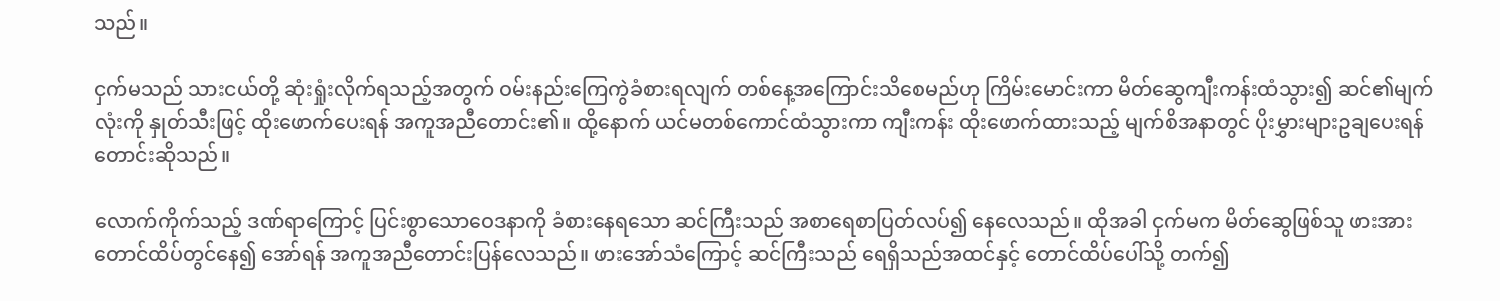သည်။

ငှက်မသည် သားငယ်တို့ ဆုံးရှုံးလိုက်ရသည့်အတွက် ဝမ်းနည်းကြေကွဲခံစားရလျက် တစ်နေ့အကြောင်းသိစေမည်ဟု ကြိမ်းမောင်းကာ မိတ်ဆွေကျီးကန်းထံသွား၍ ဆင်၏မျက်လုံးကို နှုတ်သီးဖြင့် ထိုးဖောက်ပေးရန် အကူအညီတောင်း၏။ ထို့နောက် ယင်မတစ်ကောင်ထံသွားကာ ကျီးကန်း ထိုးဖောက်ထားသည့် မျက်စိအနာတွင် ပိုးမွှားများဥချပေးရန် တောင်းဆိုသည်။

လောက်ကိုက်သည့် ဒဏ်ရာကြောင့် ပြင်းစွာသောဝေဒနာကို ခံစားနေရသော ဆင်ကြီးသည် အစာရေစာပြတ်လပ်၍ နေလေသည်။ ထိုအခါ ငှက်မက မိတ်ဆွေဖြစ်သူ ဖားအား တောင်ထိပ်တွင်နေ၍ အော်ရန် အကူအညီတောင်းပြန်လေသည်။ ဖားအော်သံကြောင့် ဆင်ကြီးသည် ရေရှိသည်အထင်နှင့် တောင်ထိပ်ပေါ်သို့ တက်၍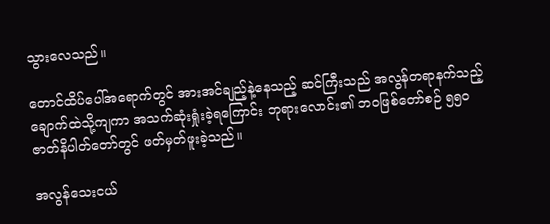သွားလေသည်။

တောင်ထိပ်ပေါ်အရောက်တွင် အားအင်ချည့်နဲ့နေသည့် ဆင်ကြီးသည် အလွန်တရာနက်သည့် ချောက်ထဲသို့ကျကာ အသက်ဆုံးရှုံးခဲ့ရကြောင်း ဘုရားလောင်း၏ ဘဝဖြစ်တော်စဉ် ၅၅၀ ဇာတ်နိပါတ်တော်တွင် ဖတ်မှတ်ဖူးခဲ့သည်။

အလွန်သေးငယ်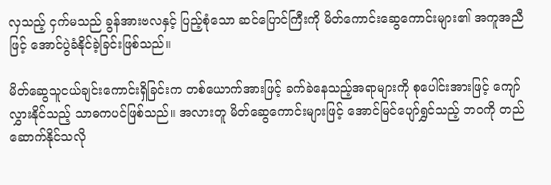လှသည့် ငှက်မသည် ခွန်အားဗလနှင့် ပြည့်စုံသော ဆင်ပြောင်ကြီးကို မိတ်ကောင်းဆွေကောင်းများ၏ အကူအညီဖြင့် အောင်ပွဲခံနိုင်ခဲ့ခြင်းဖြစ်သည်။

မိတ်ဆွေသူငယ်ချင်းကောင်းရှိခြင်းက တစ်ယောက်အားဖြင့် ခက်ခဲနေသည့်အရာများကို စုပေါင်းအားဖြင့် ကျော်လွှားနိုင်သည့် သာဓကပင်ဖြစ်သည်။ အလားတူ မိတ်ဆွေကောင်းများဖြင့် အောင်မြင်ပျော်ရွှင်သည့် ဘဝကို တည်ဆောက်နိုင်သလို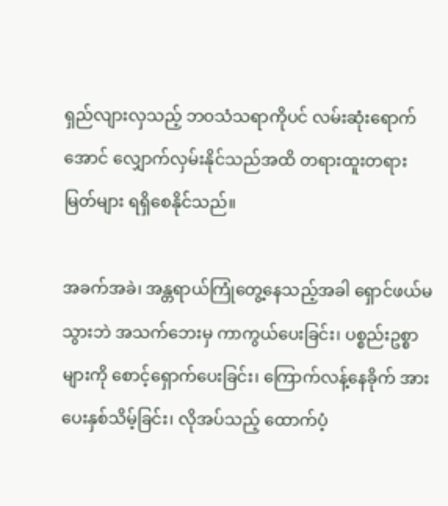ရှည်လျားလှသည့် ဘဝသံသရာကိုပင် လမ်းဆုံးရောက်အောင် လျှောက်လှမ်းနိုင်သည်အထိ တရားထူးတရားမြတ်များ ရရှိစေနိုင်သည်။

အခက်အခဲ၊ အန္တရာယ်ကြုံတွေ့နေသည့်အခါ ရှောင်ဖယ်မသွားဘဲ အသက်ဘေးမှ ကာကွယ်ပေးခြင်း၊ ပစ္စည်းဥစ္စာများကို စောင့်ရှောက်ပေးခြင်း၊ ကြောက်လန့်နေခိုက် အားပေးနှစ်သိမ့်ခြင်း၊ လိုအပ်သည့် ထောက်ပံ့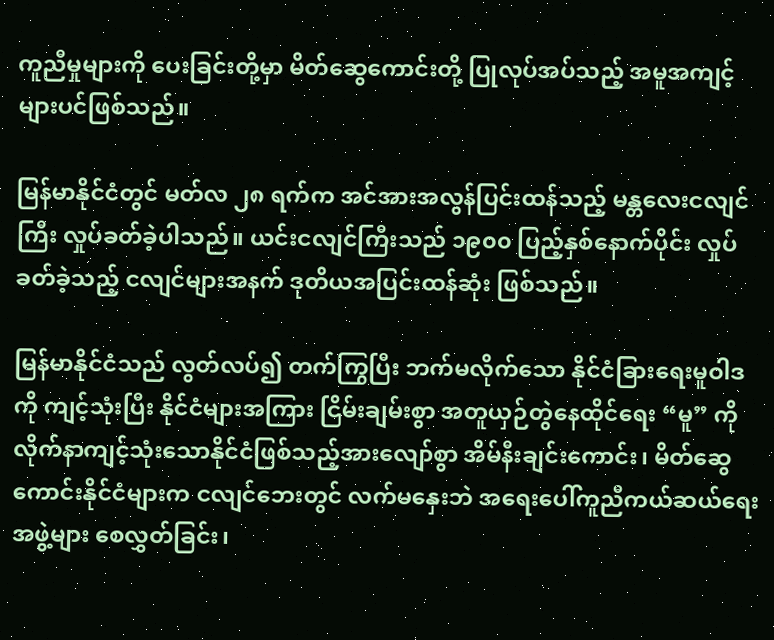ကူညီမှုများကို ပေးခြင်းတို့မှာ မိတ်ဆွေကောင်းတို့ ပြုလုပ်အပ်သည့် အမူအကျင့်များပင်ဖြစ်သည်။

မြန်မာနိုင်ငံတွင် မတ်လ ၂၈ ရက်က အင်အားအလွန်ပြင်းထန်သည့် မန္တလေးငလျင်ကြီး လှုပ်ခတ်ခဲ့ပါသည်။ ယင်းငလျင်ကြီးသည် ၁၉၀၀ ပြည့်နှစ်နောက်ပိုင်း လှုပ်ခတ်ခဲ့သည့် ငလျင်များအနက် ဒုတိယအပြင်းထန်ဆုံး ဖြစ်သည်။

မြန်မာနိုင်ငံသည် လွတ်လပ်၍ တက်ကြွပြီး ဘက်မလိုက်သော နိုင်ငံခြားရေးမူဝါဒကို ကျင့်သုံးပြီး နိုင်ငံများအကြား ငြိမ်းချမ်းစွာ အတူယှဉ်တွဲနေထိုင်ရေး “မူ” ကို လိုက်နာကျင့်သုံးသောနိုင်ငံဖြစ်သည့်အားလျော်စွာ အိမ်နီးချင်းကောင်း၊ မိတ်ဆွေကောင်းနိုင်ငံများက ငလျင်ဘေးတွင် လက်မနှေးဘဲ အရေးပေါ်ကူညီကယ်ဆယ်ရေးအဖွဲ့များ စေလွှတ်ခြင်း၊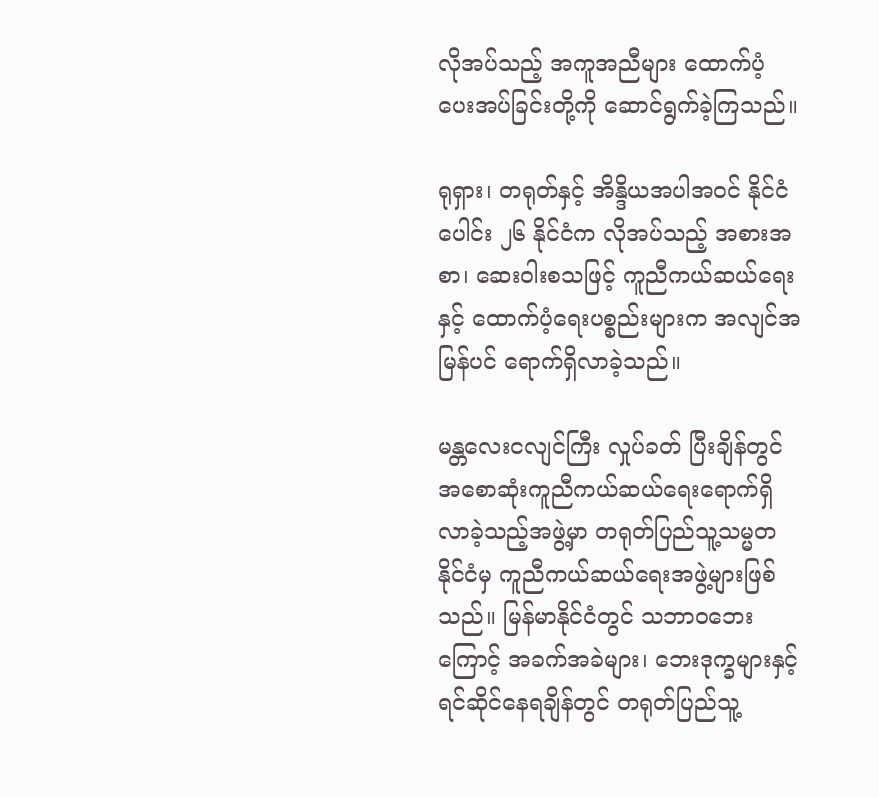လိုအပ်သည့် အကူအညီများ ထောက်ပံ့ပေးအပ်ခြင်းတို့ကို ဆောင်ရွက်ခဲ့ကြသည်။

ရုရှား၊ တရုတ်နှင့် အိန္ဒိယအပါအဝင် နိုင်ငံပေါင်း ၂၆ နိုင်ငံက လိုအပ်သည့် အစားအစာ၊ ဆေးဝါးစသဖြင့် ကူညီကယ်ဆယ်ရေးနှင့် ထောက်ပံ့ရေးပစ္စည်းများက အလျင်အမြန်ပင် ရောက်ရှိလာခဲ့သည်။

မန္တလေးငလျင်ကြီး လှုပ်ခတ် ပြီးချိန်တွင် အစောဆုံးကူညီကယ်ဆယ်ရေးရောက်ရှိလာခဲ့သည့်အဖွဲ့မှာ တရုတ်ပြည်သူ့သမ္မတနိုင်ငံမှ ကူညီကယ်ဆယ်ရေးအဖွဲ့များဖြစ်သည်။ မြန်မာနိုင်ငံတွင် သဘာဝဘေးကြောင့် အခက်အခဲများ၊ ဘေးဒုက္ခများနှင့် ရင်ဆိုင်နေရချိန်တွင် တရုတ်ပြည်သူ့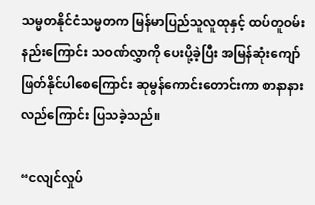သမ္မတနိုင်ငံသမ္မတက မြန်မာပြည်သူလူထုနှင့် ထပ်တူဝမ်းနည်းကြောင်း သဝဏ်လွှာကို ပေးပို့ခဲ့ပြီး အမြန်ဆုံးကျော်ဖြတ်နိုင်ပါစေကြောင်း ဆုမွန်ကောင်းတောင်းကာ စာနာနားလည်ကြောင်း ပြသခဲ့သည်။

“ငလျင်လှုပ်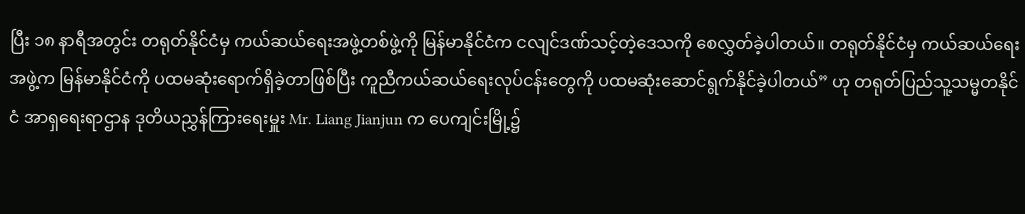ပြီး ၁၈ နာရီအတွင်း တရုတ်နိုင်ငံမှ ကယ်ဆယ်ရေးအဖွဲ့တစ်ဖွဲ့ကို မြန်မာနိုင်ငံက ငလျင်ဒဏ်သင့်တဲ့ဒေသကို စေလွှတ်ခဲ့ပါတယ်။ တရုတ်နိုင်ငံမှ ကယ်ဆယ်ရေးအဖွဲ့က မြန်မာနိုင်ငံကို ပထမဆုံးရောက်ရှိခဲ့တာဖြစ်ပြီး ကူညီကယ်ဆယ်ရေးလုပ်ငန်းတွေကို ပထမဆုံးဆောင်ရွက်နိုင်ခဲ့ပါတယ်” ဟု တရုတ်ပြည်သူ့သမ္မတနိုင်ငံ အာရှရေးရာဌာန ဒုတိယညွှန်ကြားရေးမှူး Mr. Liang Jianjun က ပေကျင်းမြို့၌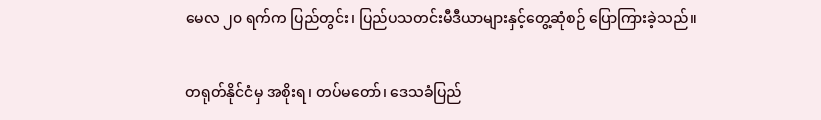မေလ ၂၀ ရက်က ပြည်တွင်း၊ ပြည်ပသတင်းမီဒီယာများနှင့်တွေ့ဆုံစဉ် ပြောကြားခဲ့သည်။

တရုတ်နိုင်ငံမှ အစိုးရ၊ တပ်မတော်၊ ဒေသခံပြည်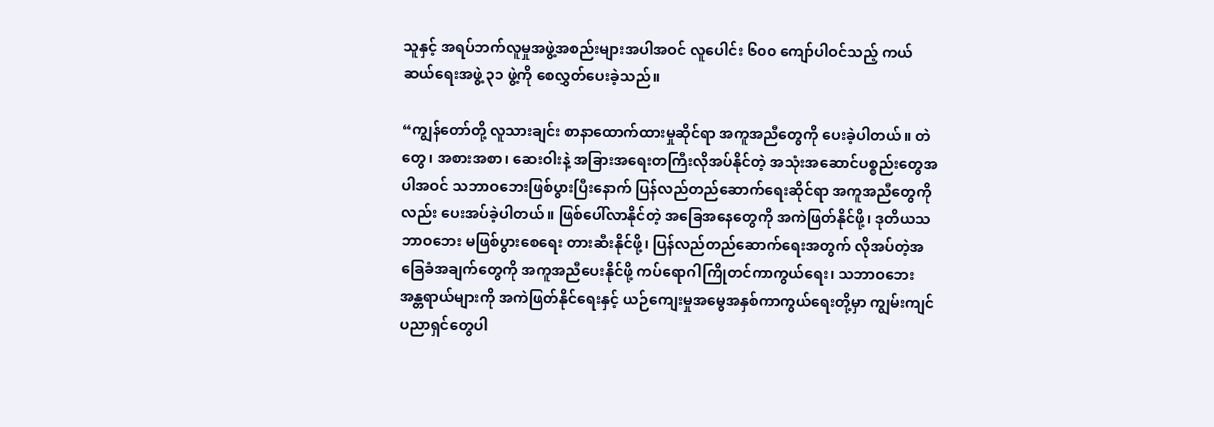သူနှင့် အရပ်ဘက်လူမှုအဖွဲ့အစည်းများအပါအဝင် လူပေါင်း ၆၀၀ ကျော်ပါဝင်သည့် ကယ်ဆယ်ရေးအဖွဲ့ ၃၁ ဖွဲ့ကို စေလွှတ်ပေးခဲ့သည်။

“ကျွန်တော်တို့ လူသားချင်း စာနာထောက်ထားမှုဆိုင်ရာ အကူအညီတွေကို ပေးခဲ့ပါတယ်။ တဲတွေ၊ အစားအစာ၊ ဆေးဝါးနဲ့ အခြားအရေးတကြီးလိုအပ်နိုင်တဲ့ အသုံးအဆောင်ပစ္စည်းတွေအပါအဝင် သဘာဝဘေးဖြစ်ပွားပြီးနောက် ပြန်လည်တည်ဆောက်ရေးဆိုင်ရာ အကူအညီတွေကိုလည်း ပေးအပ်ခဲ့ပါတယ်။ ဖြစ်ပေါ်လာနိုင်တဲ့ အခြေအနေတွေကို အကဲဖြတ်နိုင်ဖို့၊ ဒုတိယသဘာဝဘေး မဖြစ်ပွားစေရေး တားဆီးနိုင်ဖို့၊ ပြန်လည်တည်ဆောက်ရေးအတွက် လိုအပ်တဲ့အခြေခံအချက်တွေကို အကူအညီပေးနိုင်ဖို့ ကပ်ရောဂါကြိုတင်ကာကွယ်ရေး၊ သဘာဝဘေးအန္တရာယ်များကို အကဲဖြတ်နိုင်ရေးနှင့် ယဉ်ကျေးမှုအမွေအနှစ်ကာကွယ်ရေးတို့မှာ ကျွမ်းကျင်ပညာရှင်တွေပါ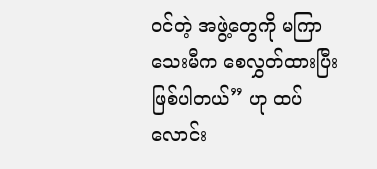ဝင်တဲ့ အဖွဲ့တွေကို မကြာသေးမီက စေလွှတ်ထားပြီးဖြစ်ပါတယ်” ဟု ထပ်လောင်း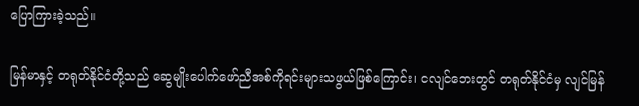ပြောကြားခဲ့သည်။

မြန်မာနှင့် တရုတ်နိုင်ငံတို့သည် ဆွေမျိုးပေါက်ဖော်ညီအစ်ကိုရင်းများသဖွယ်ဖြစ်ကြောင်း၊ ငလျင်ဘေးတွင် တရုတ်နိုင်ငံမှ လျင်မြန်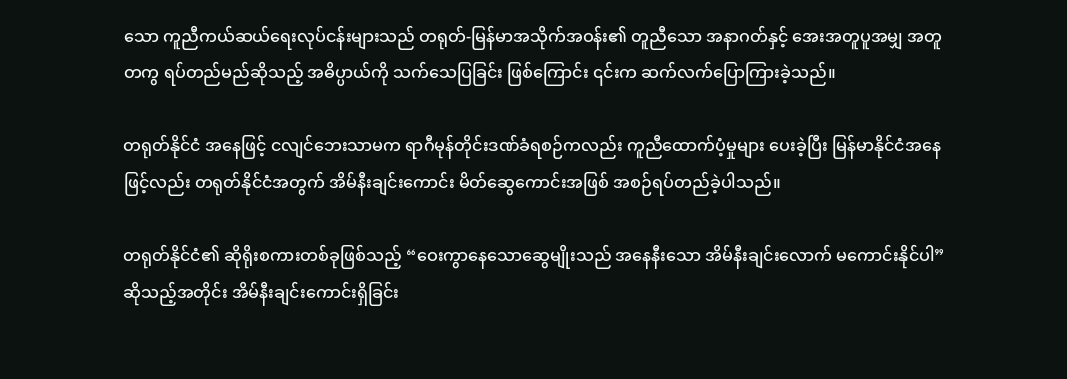သော ကူညီကယ်ဆယ်ရေးလုပ်ငန်းများသည် တရုတ်-မြန်မာအသိုက်အဝန်း၏ တူညီသော အနာဂတ်နှင့် အေးအတူပူအမျှ အတူတကွ ရပ်တည်မည်ဆိုသည့် အဓိပ္ပာယ်ကို သက်သေပြခြင်း ဖြစ်ကြောင်း ၎င်းက ဆက်လက်ပြောကြားခဲ့သည်။

တရုတ်နိုင်ငံ အနေဖြင့် ငလျင်ဘေးသာမက ရာဂီမုန်တိုင်းဒဏ်ခံရစဉ်ကလည်း ကူညီထောက်ပံ့မှုများ ပေးခဲ့ပြီး မြန်မာနိုင်ငံအနေဖြင့်လည်း တရုတ်နိုင်ငံအတွက် အိမ်နီးချင်းကောင်း မိတ်ဆွေကောင်းအဖြစ် အစဉ်ရပ်တည်ခဲ့ပါသည်။

တရုတ်နိုင်ငံ၏ ဆိုရိုးစကားတစ်ခုဖြစ်သည့် “ဝေးကွာနေသောဆွေမျိုးသည် အနေနီးသော အိမ်နီးချင်းလောက် မကောင်းနိုင်ပါ” ဆိုသည့်အတိုင်း အိမ်နီးချင်းကောင်းရှိခြင်း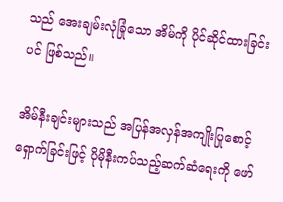သည် အေးချမ်းလုံခြုံသော အိမ်ကို ပိုင်ဆိုင်ထားခြင်းပင် ဖြစ်သည်။

အိမ်နီးချင်းများသည် အပြန်အလှန်အကျိုးပြုစောင့်ရှောက်ခြင်းဖြင့် ပိုမိုနီးကပ်သည့်ဆက်ဆံရေးကို ဖော်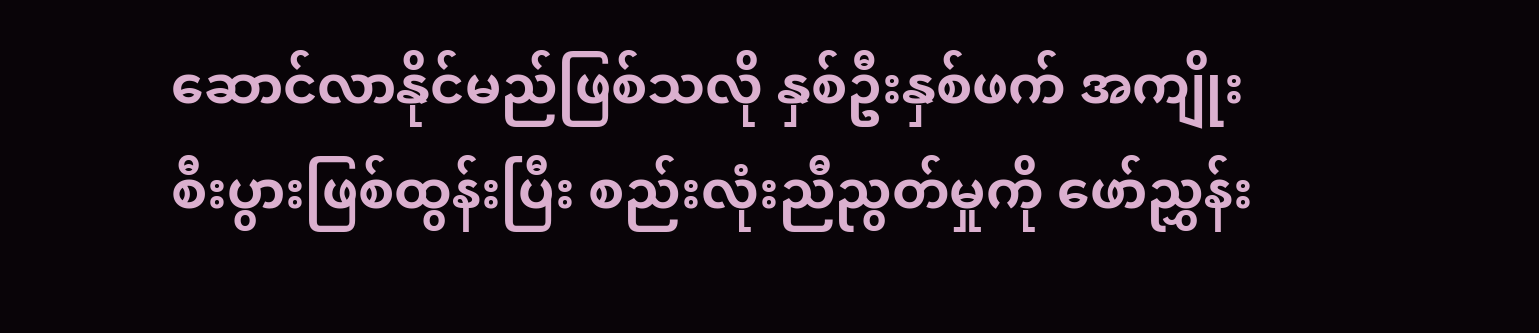ဆောင်လာနိုင်မည်ဖြစ်သလို နှစ်ဦးနှစ်ဖက် အကျိုးစီးပွားဖြစ်ထွန်းပြီး စည်းလုံးညီညွတ်မှုကို ဖော်ညွှန်း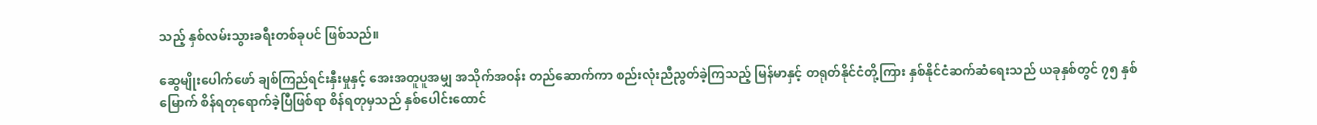သည့် နှစ်လမ်းသွားခရီးတစ်ခုပင် ဖြစ်သည်။

ဆွေမျိုးပေါက်ဖော် ချစ်ကြည်ရင်းနှီးမှုနှင့် အေးအတူပူအမျှ အသိုက်အဝန်း တည်ဆောက်ကာ စည်းလုံးညီညွတ်ခဲ့ကြသည့် မြန်မာနှင့် တရုတ်နိုင်ငံတို့ကြား နှစ်နိုင်ငံဆက်ဆံရေးသည် ယခုနှစ်တွင် ၇၅ နှစ်မြောက် စိန်ရတုရောက်ခဲ့ပြီဖြစ်ရာ စိန်ရတုမှသည် နှစ်ပေါင်းထောင်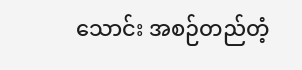သောင်း အစဉ်တည်တံ့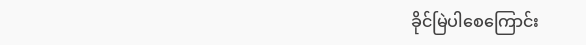ခိုင်မြဲပါစေကြောင်း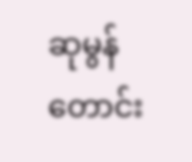ဆုမွန်တောင်း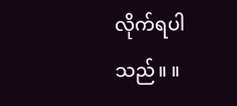လိုက်ရပါသည်။ ။